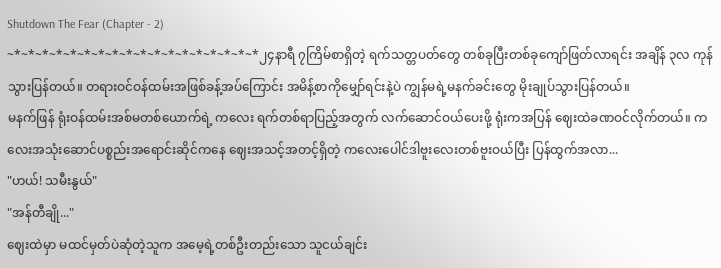Shutdown The Fear (Chapter - 2)
~*~*~*~*~*~*~*~*~*~*~*~*~*~*~*~*~*~*၂၄နာရီ ၇ကြိမ်စာရှိတဲ့ ရက်သတ္တပတ်တွေ တစ်ခုပြီးတစ်ခုကျော်ဖြတ်လာရင်း အချိန် ၃လ ကုန်သွားပြန်တယ်။ တရားဝင်ဝန်ထမ်းအဖြစ်ခန့်အပ်ကြောင်း အမိန့်စာကိုမျှော်ရင်းနဲ့ပဲ ကျွန်မရဲ့မနက်ခင်းတွေ မိုးချုပ်သွားပြန်တယ်။
မနက်ဖြန် ရုံးဝန်ထမ်းအစ်မတစ်ယောက်ရဲ့ ကလေး ရက်တစ်ရာပြည့်အတွက် လက်ဆောင်ဝယ်ပေးဖို့ ရုံးကအပြန် ဈေးထဲခဏဝင်လိုက်တယ်။ ကလေးအသုံးဆောင်ပစ္စည်းအရောင်းဆိုင်ကနေ ဈေးအသင့်အတင့်ရှိတဲ့ ကလေးပေါင်ဒါဗူးလေးတစ်ဗူးဝယ်ပြီး ပြန်ထွက်အလာ...
"ဟယ်! သမီးနွယ်"
"အန်တီချို..."
ဈေးထဲမှာ မထင်မှတ်ပဲဆုံတဲ့သူက အမေ့ရဲ့တစ်ဦးတည်းသော သူငယ်ချင်း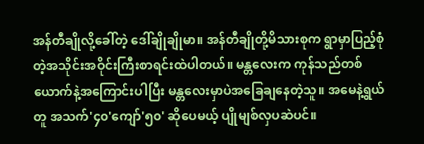အန်တီချိုလို့ခေါ်တဲ့ ဒေါ်ချိုချိုမာ။ အန်တီချိုတို့မိသားစုက ရွာမှာပြည့်စုံတဲ့အသိုင်းအဝိုင်းကြီးစာရင်းထဲပါတယ်။ မန္တလေးက ကုန်သည်တစ်ယောက်နဲ့အကြောင်းပါပြီး မန္တလေးမှာပဲအခြေချနေတဲ့သူ။ အမေနဲ့ရွယ်တူ အသက်'၄၀'ကျော်'၅၀' ဆိုပေမယ့် ပျိုမျစ်လှပဆဲပင်။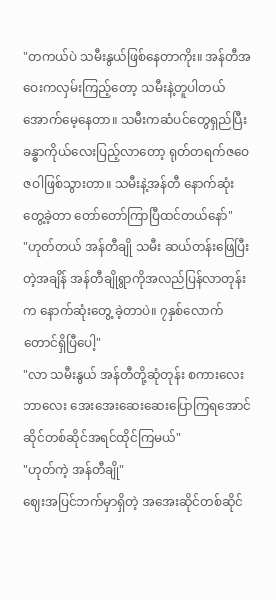"တကယ်ပဲ သမီးနွယ်ဖြစ်နေတာကိုး။ အန်တီအဝေးကလှမ်းကြည့်တော့ သမီးနဲ့တူပါတယ်အောက်မေ့နေတာ။ သမီးကဆံပင်တွေရှည်ပြီး ခန္ဓာကိုယ်လေးပြည့်လာတော့ ရုတ်တရက်ဇဝေဇဝါဖြစ်သွားတာ။ သမီးနဲ့အန်တီ နောက်ဆုံးတွေ့ခဲ့တာ တော်တော်ကြာပြီထင်တယ်နော်"
"ဟုတ်တယ် အန်တီချို သမီး ဆယ်တန်းဖြေပြီးတဲ့အချိန် အန်တီချိုရွာကိုအလည်ပြန်လာတုန်းက နောက်ဆုံးတွေ့ ခဲ့တာပဲ။ ၇နှစ်လောက်တောင်ရှိပြီပေါ့"
"လာ သမီးနွယ် အန်တီတို့ဆုံတုန်း စကားလေးဘာလေး အေးအေးဆေးဆေးပြောကြရအောင် ဆိုင်တစ်ဆိုင်အရင်ထိုင်ကြမယ်"
"ဟုတ်ကဲ့ အန်တီချို"
ဈေးအပြင်ဘက်မှာရှိတဲ့ အအေးဆိုင်တစ်ဆိုင်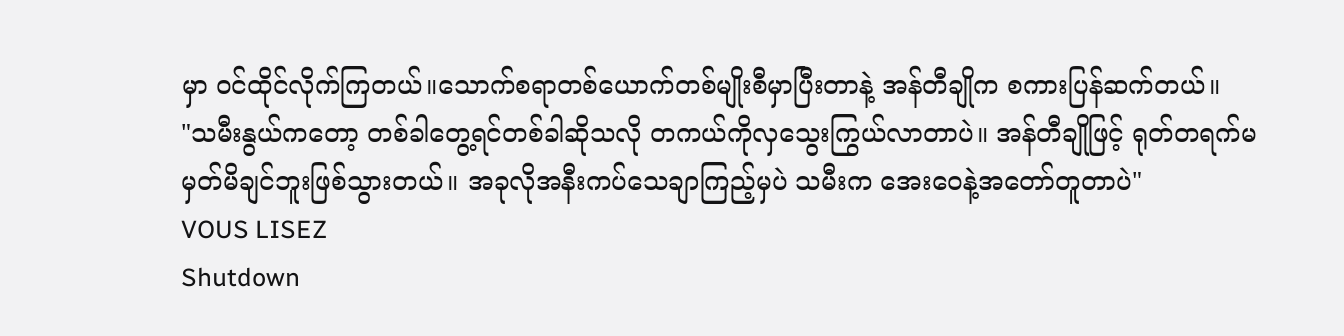မှာ ဝင်ထိုင်လိုက်ကြတယ်။သောက်စရာတစ်ယောက်တစ်မျိုးစီမှာပြီးတာနဲ့ အန်တီချိုက စကားပြန်ဆက်တယ်။
"သမီးနွယ်ကတော့ တစ်ခါတွေ့ရင်တစ်ခါဆိုသလို တကယ်ကိုလှသွေးကြွယ်လာတာပဲ။ အန်တီချိုဖြင့် ရုတ်တရက်မမှတ်မိချင်ဘူးဖြစ်သွားတယ်။ အခုလိုအနီးကပ်သေချာကြည့်မှပဲ သမီးက အေးဝေနဲ့အတော်တူတာပဲ"
VOUS LISEZ
Shutdown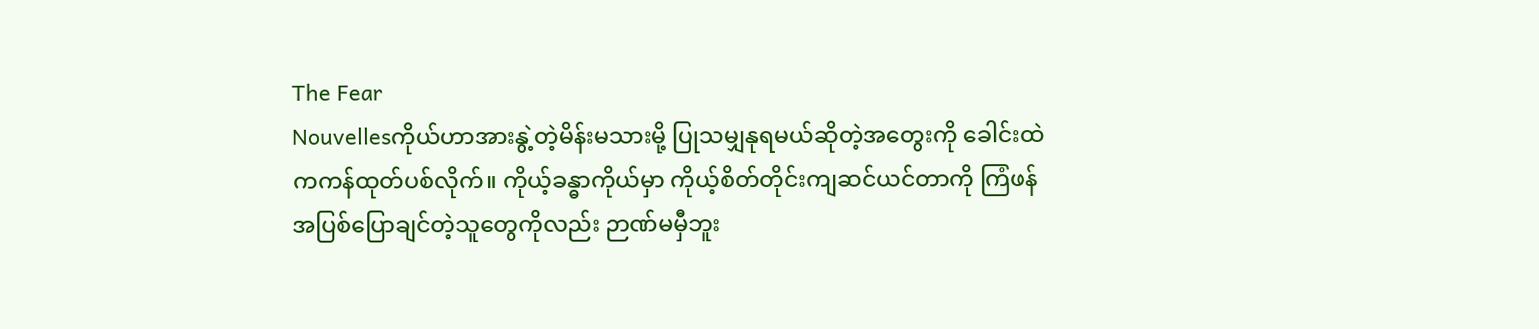The Fear
Nouvellesကိုယ်ဟာအားနွဲ့တဲ့မိန်းမသားမို့ ပြုသမျှနုရမယ်ဆိုတဲ့အတွေးကို ခေါင်းထဲကကန်ထုတ်ပစ်လိုက်။ ကိုယ့်ခန္ဓာကိုယ်မှာ ကိုယ့်စိတ်တိုင်းကျဆင်ယင်တာကို ကြံဖန်အပြစ်ပြောချင်တဲ့သူတွေကိုလည်း ဉာဏ်မမှီဘူး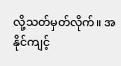လို့သတ်မှတ်လိုက်။ အနိုင်ကျင့်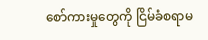စော်ကားမှုတွေကို ငြိမ်ခံစရာမ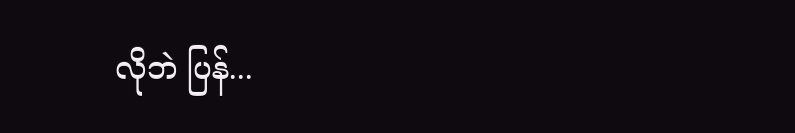လိုဘဲ ပြန်...